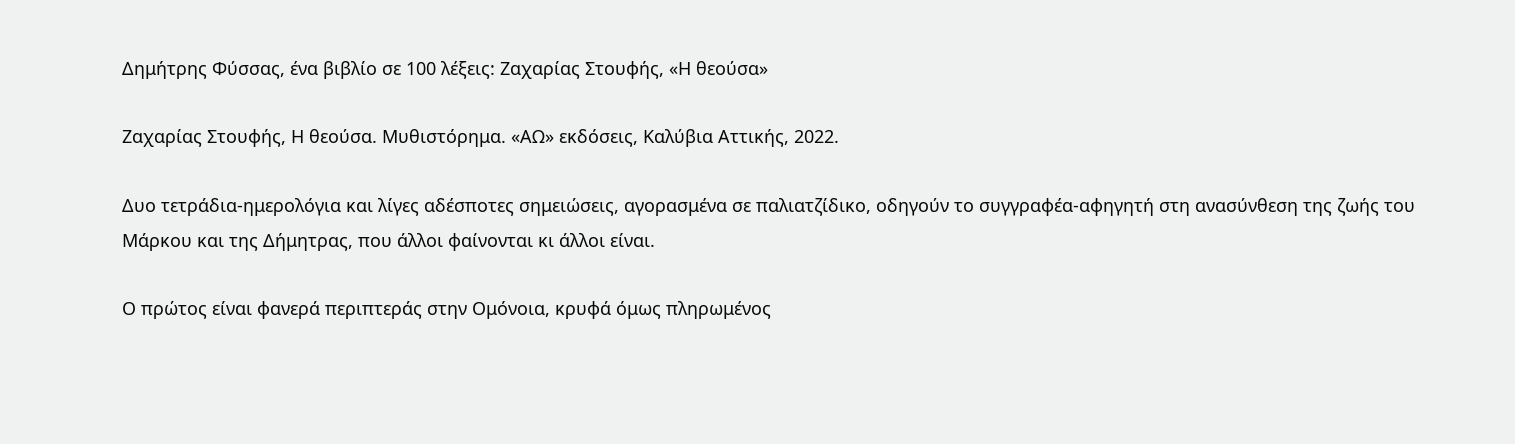Δημήτρης Φύσσας, ένα βιβλίο σε 100 λέξεις: Ζαχαρίας Στουφής, «Η θεούσα»

Ζαχαρίας Στουφής, Η θεούσα. Μυθιστόρημα. «ΑΩ» εκδόσεις, Καλύβια Αττικής, 2022.

Δυο τετράδια-ημερολόγια και λίγες αδέσποτες σημειώσεις, αγορασμένα σε παλιατζίδικο, οδηγούν το συγγραφέα-αφηγητή στη ανασύνθεση της ζωής του Μάρκου και της Δήμητρας, που άλλοι φαίνονται κι άλλοι είναι.

Ο πρώτος είναι φανερά περιπτεράς στην Ομόνοια, κρυφά όμως πληρωμένος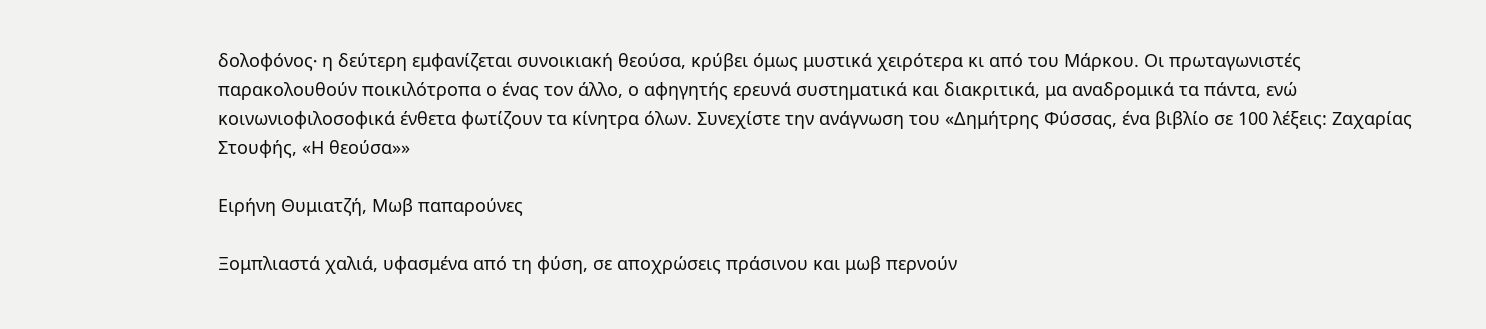δολοφόνος∙ η δεύτερη εμφανίζεται συνοικιακή θεούσα, κρύβει όμως μυστικά χειρότερα κι από του Μάρκου. Οι πρωταγωνιστές παρακολουθούν ποικιλότροπα ο ένας τον άλλο, ο αφηγητής ερευνά συστηματικά και διακριτικά, μα αναδρομικά τα πάντα, ενώ κοινωνιοφιλοσοφικά ένθετα φωτίζουν τα κίνητρα όλων. Συνεχίστε την ανάγνωση του «Δημήτρης Φύσσας, ένα βιβλίο σε 100 λέξεις: Ζαχαρίας Στουφής, «Η θεούσα»»

Ειρήνη Θυμιατζή, Μωβ παπαρούνες

Ξομπλιαστά χαλιά, υφασμένα από τη φύση, σε αποχρώσεις πράσινου και μωβ περνούν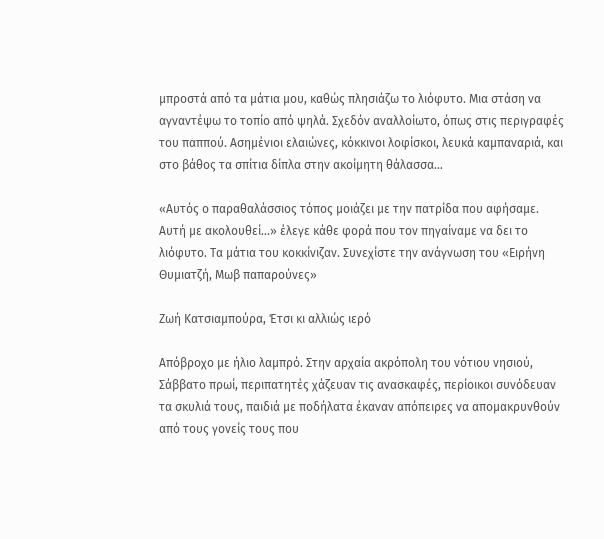μπροστά από τα μάτια μου, καθώς πλησιάζω το λιόφυτο. Μια στάση να αγναντέψω το τοπίο από ψηλά. Σχεδόν αναλλοίωτο, όπως στις περιγραφές του παππού. Ασημένιοι ελαιώνες, κόκκινοι λοφίσκοι, λευκά καμπαναριά, και στο βάθος τα σπίτια δίπλα στην ακοίμητη θάλασσα…

«Αυτός ο παραθαλάσσιος τόπος μοιάζει με την πατρίδα που αφήσαμε. Αυτή με ακολουθεί…» έλεγε κάθε φορά που τον πηγαίναμε να δει το λιόφυτο. Τα μάτια του κοκκίνιζαν. Συνεχίστε την ανάγνωση του «Ειρήνη Θυμιατζή, Μωβ παπαρούνες»

Ζωή Κατσιαμπούρα, Έτσι κι αλλιώς ιερό

Απόβροχο με ήλιο λαμπρό. Στην αρχαία ακρόπολη του νότιου νησιού, Σάββατο πρωί, περιπατητές χάζευαν τις ανασκαφές, περίοικοι συνόδευαν τα σκυλιά τους, παιδιά με ποδήλατα έκαναν απόπειρες να απομακρυνθούν από τους γονείς τους που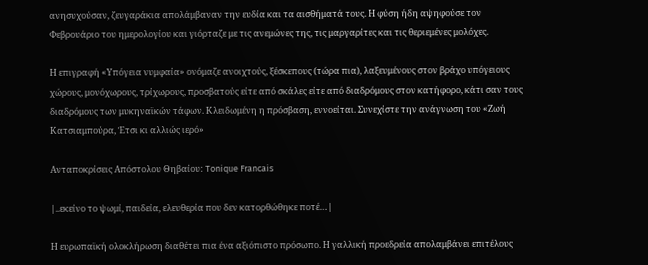ανησυχούσαν, ζευγαράκια απολάμβαναν την ευδία και τα αισθήματά τους. Η φύση ήδη αψηφούσε τον Φεβρουάριο του ημερολογίου και γιόρταζε με τις ανεμώνες της, τις μαργαρίτες και τις θεριεμένες μολόχες.

Η επιγραφή «Υπόγεια νυμφαία» ονόμαζε ανοιχτούς, ξέσκεπους (τώρα πια), λαξευμένους στον βράχο υπόγειους χώρους, μονόχωρους, τρίχωρους, προσβατούς είτε από σκάλες είτε από διαδρόμους στον κατήφορο, κάτι σαν τους διαδρόμους των μυκηναϊκών τάφων. Κλειδωμένη η πρόσβαση, εννοείται. Συνεχίστε την ανάγνωση του «Ζωή Κατσιαμπούρα, Έτσι κι αλλιώς ιερό»

Ανταποκρίσεις Απόστολου Θηβαίου: Tonique Francais

|..εκείνο το ψωμί, παιδεία, ελευθερία που δεν κατορθώθηκε ποτέ…|

Η ευρωπαϊκή ολοκλήρωση διαθέτει πια ένα αξιόπιστο πρόσωπο. Η γαλλική προεδρεία απολαμβάνει επιτέλους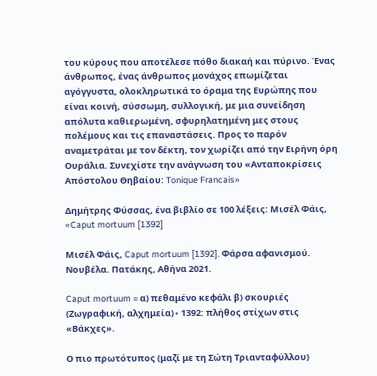του κύρους που αποτέλεσε πόθο διακαή και πύρινο. Ένας άνθρωπος, ένας άνθρωπος μονάχος επωμίζεται αγόγγυστα, ολοκληρωτικά το όραμα της Ευρώπης που είναι κοινή, σύσσωμη, συλλογική, με μια συνείδηση απόλυτα καθιερωμένη, σφυρηλατημένη μες στους πολέμους και τις επαναστάσεις. Προς το παρόν αναμετράται με τον δέκτη, τον χωρίζει από την Ειρήνη όρη Ουράλια. Συνεχίστε την ανάγνωση του «Ανταποκρίσεις Απόστολου Θηβαίου: Tonique Francais»

Δημήτρης Φύσσας, ένα βιβλίο σε 100 λέξεις: Μισέλ Φάις, «Caput mortuum [1392]

Μισέλ Φάις, Caput mortuum [1392]. Φάρσα αφανισμού. Νουβέλα. Πατάκης, Αθήνα 2021.

Caput mortuum = α) πεθαμένο κεφάλι β) σκουριές (Ζωγραφική, αλχημεία)∙ 1392: πλήθος στίχων στις «Βάκχες».

Ο πιο πρωτότυπος (μαζί με τη Σώτη Τριανταφύλλου)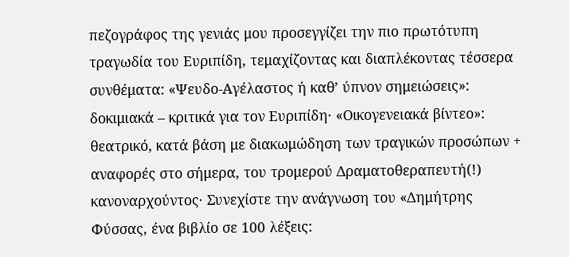πεζογράφος της γενιάς μου προσεγγίζει την πιο πρωτότυπη τραγωδία του Ευριπίδη, τεμαχίζoντας και διαπλέκοντας τέσσερα συνθέματα: «Ψευδο-Αγέλαστος ή καθ’ ύπνον σημειώσεις»: δοκιμιακά – κριτικά για τον Ευριπίδη· «Οικογενειακά βίντεο»: θεατρικό, κατά βάση με διακωμώδηση των τραγικών προσώπων + αναφορές στο σήμερα, του τρομερού Δραματοθεραπευτή(!) κανοναρχούντος· Συνεχίστε την ανάγνωση του «Δημήτρης Φύσσας, ένα βιβλίο σε 100 λέξεις: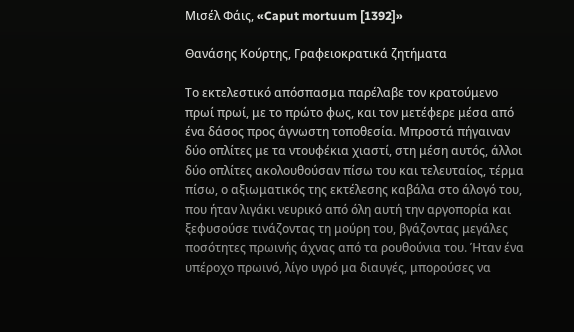Μισέλ Φάις, «Caput mortuum [1392]»

Θανάσης Κούρτης, Γραφειοκρατικά ζητήματα

Το εκτελεστικό απόσπασμα παρέλαβε τον κρατούμενο πρωί πρωί, με το πρώτο φως, και τον μετέφερε μέσα από ένα δάσος προς άγνωστη τοποθεσία. Μπροστά πήγαιναν δύο οπλίτες με τα ντουφέκια χιαστί, στη μέση αυτός, άλλοι δύο οπλίτες ακολουθούσαν πίσω του και τελευταίος, τέρμα πίσω, ο αξιωματικός της εκτέλεσης καβάλα στο άλογό του, που ήταν λιγάκι νευρικό από όλη αυτή την αργοπορία και ξεφυσούσε τινάζοντας τη μούρη του, βγάζοντας μεγάλες ποσότητες πρωινής άχνας από τα ρουθούνια του. Ήταν ένα υπέροχο πρωινό, λίγο υγρό μα διαυγές, μπορούσες να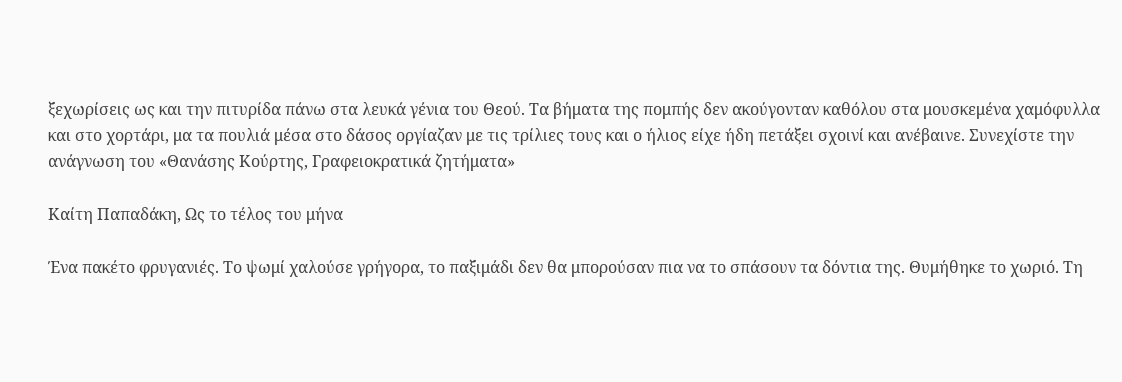ξεχωρίσεις ως και την πιτυρίδα πάνω στα λευκά γένια του Θεού. Τα βήματα της πομπής δεν ακούγονταν καθόλου στα μουσκεμένα χαμόφυλλα και στο χορτάρι, μα τα πουλιά μέσα στο δάσος οργίαζαν με τις τρίλιες τους και ο ήλιος είχε ήδη πετάξει σχοινί και ανέβαινε. Συνεχίστε την ανάγνωση του «Θανάσης Κούρτης, Γραφειοκρατικά ζητήματα»

Καίτη Παπαδάκη, Ως το τέλος του μήνα

Ένα πακέτο φρυγανιές. Το ψωμί χαλούσε γρήγορα, το παξιμάδι δεν θα μπορούσαν πια να το σπάσουν τα δόντια της. Θυμήθηκε το χωριό. Τη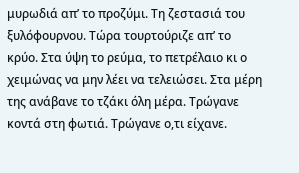μυρωδιά απ’ το προζύμι. Τη ζεστασιά του ξυλόφουρνου. Τώρα τουρτούριζε απ’ το κρύο. Στα ύψη το ρεύμα, το πετρέλαιο κι ο χειμώνας να μην λέει να τελειώσει. Στα μέρη της ανάβανε το τζάκι όλη μέρα. Τρώγανε κοντά στη φωτιά. Τρώγανε ο,τι είχανε.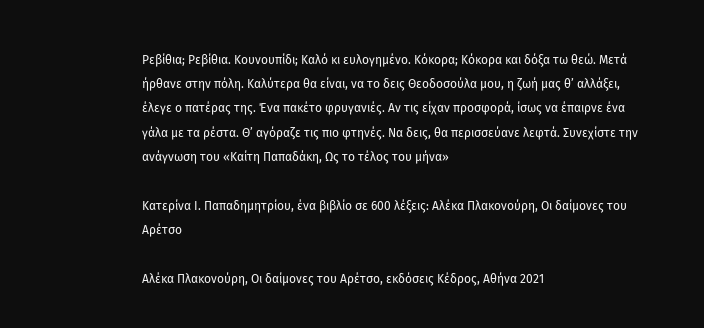Ρεβίθια; Ρεβίθια. Κουνουπίδι; Καλό κι ευλογημένο. Κόκορα; Κόκορα και δόξα τω θεώ. Μετά ήρθανε στην πόλη. Καλύτερα θα είναι, να το δεις Θεοδοσούλα μου, η ζωή μας θ’ αλλάξει, έλεγε ο πατέρας της. Ένα πακέτο φρυγανιές. Αν τις είχαν προσφορά, ίσως να έπαιρνε ένα γάλα με τα ρέστα. Θ’ αγόραζε τις πιο φτηνές. Να δεις, θα περισσεύανε λεφτά. Συνεχίστε την ανάγνωση του «Καίτη Παπαδάκη, Ως το τέλος του μήνα»

Κατερίνα Ι. Παπαδημητρίου, ένα βιβλίο σε 600 λέξεις: Αλέκα Πλακονούρη, Οι δαίμονες του Αρέτσο

Αλέκα Πλακονούρη, Οι δαίμονες του Αρέτσο, εκδόσεις Κέδρος, Αθήνα 2021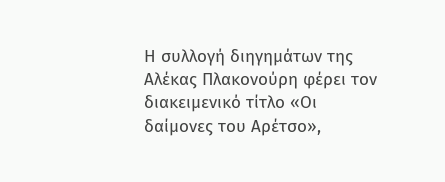Η συλλογή διηγημάτων της Αλέκας Πλακονούρη φέρει τον διακειμενικό τίτλο «Οι δαίμονες του Αρέτσο»,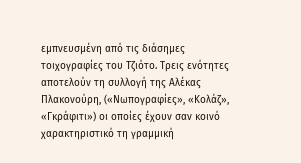εμπνευσμένη από τις διάσημες τοιχογραφίες του Τζιότο. Τρεις ενότητες αποτελούν τη συλλογή της Αλέκας Πλακονούρη, («Νωπογραφίες», «Κολάζ», «Γκράφιτι») οι οποίες έχουν σαν κοινό χαρακτηριστικό τη γραμμική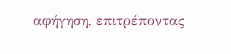αφήγηση, επιτρέποντας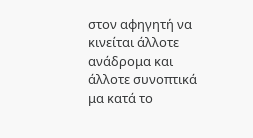στον αφηγητή να κινείται άλλοτε ανάδρομα και άλλοτε συνοπτικά μα κατά το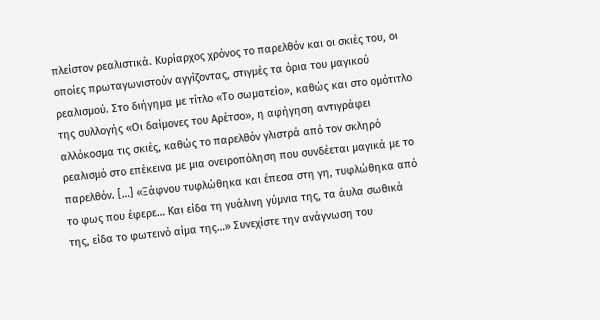πλείστον ρεαλιστικά. Κυρίαρχος χρόνος το παρελθόν και οι σκιές του, οι οποίες πρωταγωνιστούν αγγίζοντας, στιγμές τα όρια του μαγικού ρεαλισμού. Στο διήγημα με τίτλο «Το σωματείο», καθώς και στο ομότιτλο της συλλογής «Οι δαίμονες του Αρέτσο», η αφήγηση αντιγράφει αλλόκοσμα τις σκιές, καθώς το παρελθόν γλιστρά από τον σκληρό ρεαλισμό στο επέκεινα με μια ονειροπόληση που συνδέεται μαγικά με το παρελθόν. […] «Ξάφνου τυφλώθηκα και έπεσα στη γη, τυφλώθηκα από το φως που έφερε… Και είδα τη γυάλινη γύμνια της, τα άυλα σωθικά της, είδα το φωτεινό αίμα της…» Συνεχίστε την ανάγνωση του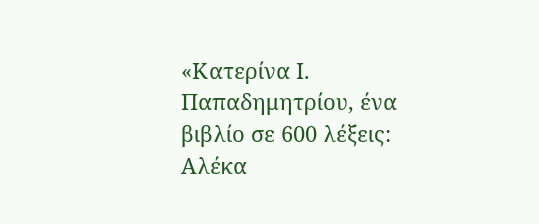«Κατερίνα Ι. Παπαδημητρίου, ένα βιβλίο σε 600 λέξεις: Αλέκα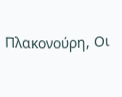Πλακονούρη, Οι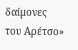δαίμονες του Αρέτσο»